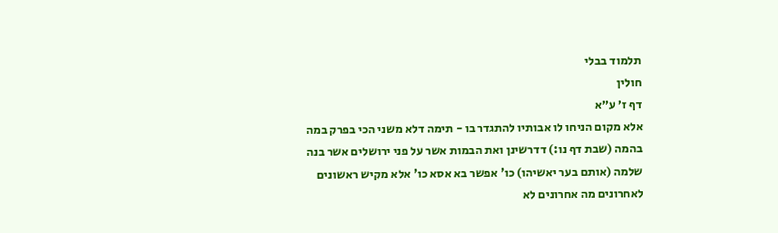תלמוד בבלי
חולין
דף ז׳ ע״א
אלא מקום הניחו לו אבותיו להתגדר בו - תימה דלא משני הכי בפרק במה בהמה (שבת דף נו:) דדרשינן ואת הבמות אשר על פני ירושלים אשר בנה שלמה (אותם בער יאשיהו) כו' אפשר בא אסא כו' אלא מקיש ראשונים לאחרונים מה אחרונים לא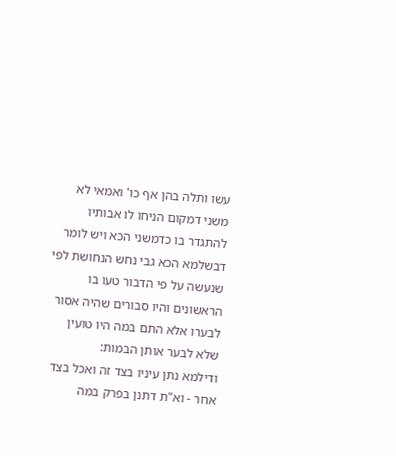עשו ותלה בהן אף כו' ואמאי לא משני דמקום הניחו לו אבותיו להתגדר בו כדמשני הכא ויש לומר דבשלמא הכא גבי נחש הנחושת לפי שנעשה על פי הדבור טעו בו הראשונים והיו סבורים שהיה אסור לבערו אלא התם במה היו טועין שלא לבער אותן הבמות:
ודילמא נתן עיניו בצד זה ואכל בצד אחר - וא"ת דתנן בפרק במה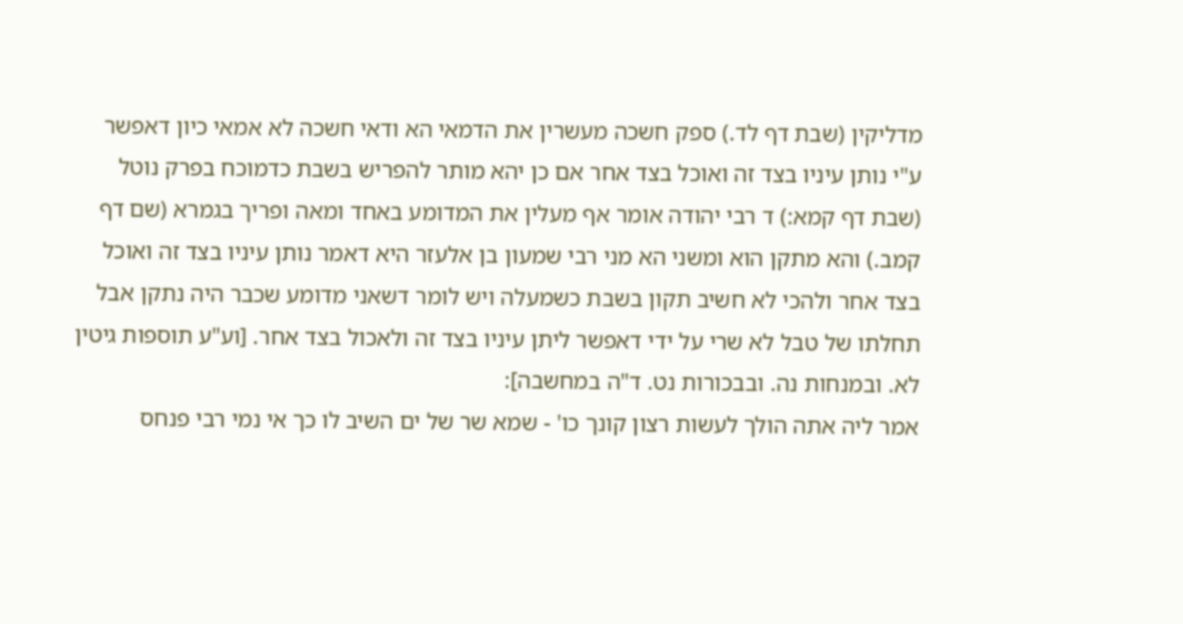מדליקין (שבת דף לד.) ספק חשכה מעשרין את הדמאי הא ודאי חשכה לא אמאי כיון דאפשר ע"י נותן עיניו בצד זה ואוכל בצד אחר אם כן יהא מותר להפריש בשבת כדמוכח בפרק נוטל (שבת דף קמא:) ד רבי יהודה אומר אף מעלין את המדומע באחד ומאה ופריך בגמרא (שם דף קמב.) והא מתקן הוא ומשני הא מני רבי שמעון בן אלעזר היא דאמר נותן עיניו בצד זה ואוכל בצד אחר ולהכי לא חשיב תקון בשבת כשמעלה ויש לומר דשאני מדומע שכבר היה נתקן אבל תחלתו של טבל לא שרי על ידי דאפשר ליתן עיניו בצד זה ולאכול בצד אחר. [וע"ע תוספות גיטין לא. ובמנחות נה. ובבכורות נט. ד"ה במחשבה]:
אמר ליה אתה הולך לעשות רצון קונך כו' - שמא שר של ים השיב לו כך אי נמי רבי פנחס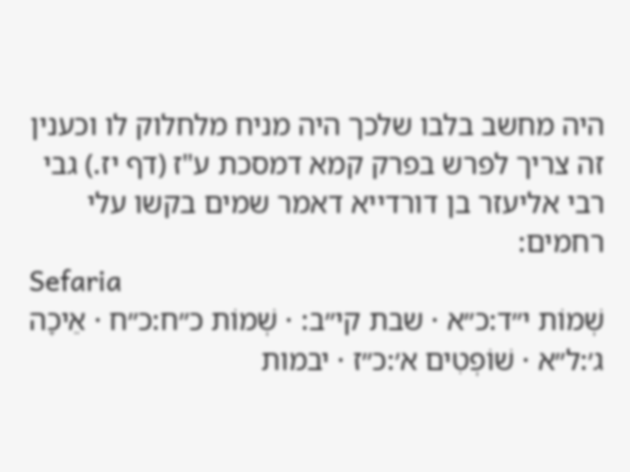היה מחשב בלבו שלכך היה מניח מלחלוק לו וכענין זה צריך לפרש בפרק קמא דמסכת ע"ז (דף יז.) גבי רבי אליעזר בן דורדייא דאמר שמים בקשו עלי רחמים:
Sefaria
שְׁמוֹת י״ד:כ״א · שבת קי״ב: · שְׁמוֹת כ״ח:כ״ח · אֵיכָה ג׳:ל״א · שׁוֹפְטִים א׳:כ״ז · יבמות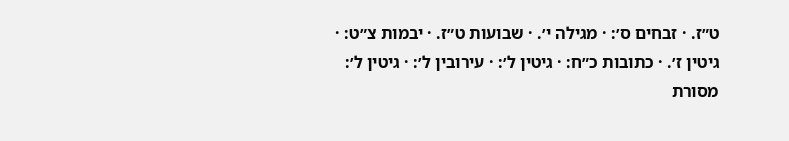ט״ז. · זבחים ס׳: · מגילה י׳. · שבועות ט״ז. · יבמות צ״ט: · גיטין ז׳. · כתובות כ״ח: · גיטין ל׳: · עירובין ל׳: · גיטין ל׳:
מסורת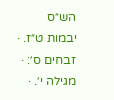הש״ס
יבמות ט״ז. · זבחים ס׳: · מגילה י׳. ·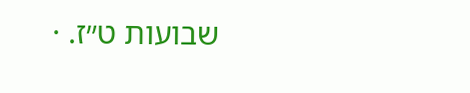שבועות ט״ז. ·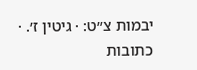יבמות צ״ט: · גיטין ז׳. · כתובות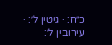כ״ח: · גיטין ל׳: · עירובין ל׳: